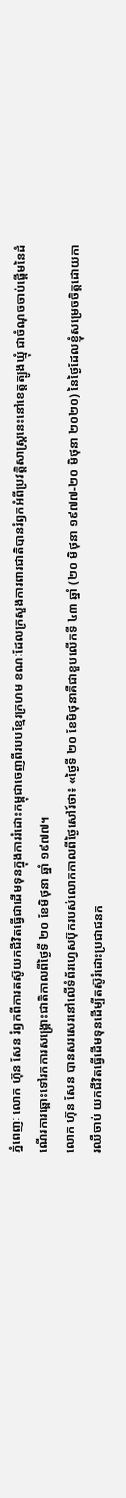ភ្នំពេញៈ លោក ហ៊ុន សែន រំឭកពីការតស៊ូយកជីវិតធ្វើជាដើមទុនក្នុងការរំដោះកម្ពុជាចេញពីរបបខ្មែរក្រហម ខណៈដែលក្រសួងការពារជាតិបានរំឭកអំពីប្រវត្តិសាស្ត្រនេះនៅខេត្តត្បូងឃ្មុំ ជាចំណុចចាប់ផ្ដើមនៃដំណើរការឆ្ពោះទៅរកការសង្គ្រោះជាតិកាលពីថ្ងៃទី ២០ ខែមិថុនា ឆ្នាំ ១៩៧៧។
លោក ហ៊ុន សែន បានសរសេរនៅលើទំព័រហ្វេសប៊ុករបស់លោកកាលពីថ្ងៃសៅរ៍ថា៖ «ថ្ងៃទី ២០ ខែមិថុនាគឺជាខួបលើកទី ៤៣ ឆ្នាំ (២០ មិថុនា ១៩៧៧-២០ មិថុនា ២០២០) នៃថ្ងៃដែលខ្ញុំសម្រេចចិត្តដោយការឈឺចាប់ យកជីវិតធ្វើដើមទុនដើម្បីតស៊ូរំដោះប្រជាជនក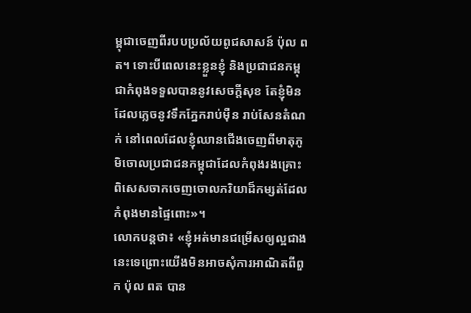ម្ពុជាចេញពីរបបប្រល័យពូជសាសន៍ ប៉ុល ពត។ ទោះបីពេលនេះខ្លួនខ្ញុំ និងប្រជាជនកម្ពុជាកំពុងទទួលបាននូវសេចក្តីសុខ តែខ្ញុំមិនដែលភ្លេចនូវទឹកភ្នែករាប់ម៉ឺន រាប់សែនតំណក់ នៅពេលដែលខ្ញុំឈានជើងចេញពីមាតុភូមិចោលប្រជាជនកម្ពុជាដែលកំពុងរងគ្រោះ ពិសេសចាកចេញចោលភរិយាដ៏កម្សត់ដែលកំពុងមានផ្ទៃពោះ»។
លោកបន្តថា៖ «ខ្ញុំអត់មានជម្រើសឲ្យល្អជាងនេះទេព្រោះយើងមិនអាចសុំការអាណិតពីពួក ប៉ុល ពត បាន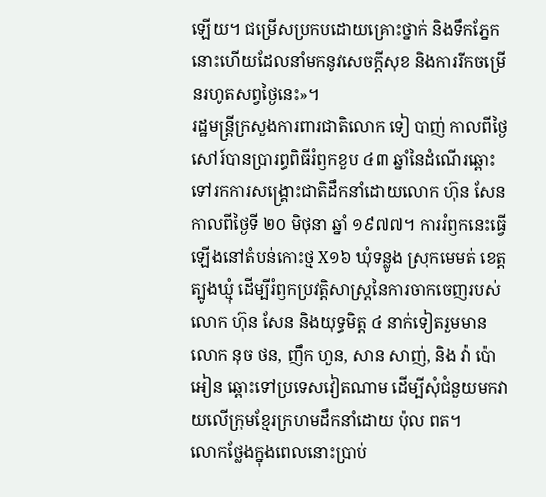ឡើយ។ ជម្រើសប្រកបដោយគ្រោះថ្នាក់ និងទឹកភ្នែកនោះហើយដែលនាំមកនូវសេចក្តីសុខ និងការរីកចម្រើនរហូតសព្វថ្ងៃនេះ»។
រដ្ឋមន្ត្រីក្រសួងការពារជាតិលោក ទៀ បាញ់ កាលពីថ្ងៃសៅរ៍បានប្រារព្ធពិធីរំឭកខួប ៤៣ ឆ្នាំនៃដំណើរឆ្ពោះទៅរកការសង្គ្រោះជាតិដឹកនាំដោយលោក ហ៊ុន សែន កាលពីថ្ងៃទី ២០ មិថុនា ឆ្នាំ ១៩៧៧។ ការរំឭកនេះធ្វើឡើងនៅតំបន់កោះថ្ម X១៦ ឃុំទន្លូង ស្រុកមេមត់ ខេត្តត្បូងឃ្មុំ ដើម្បីរំឭកប្រវត្តិសាស្ត្រនៃការចាកចេញរបស់លោក ហ៊ុន សែន និងយុទ្ធមិត្ត ៤ នាក់ទៀតរួមមានលោក នុច ថន, ញឹក ហួន, សាន សាញ់, និង វ៉ា ប៉ោអៀន ឆ្ពោះទៅប្រទេសវៀតណាម ដើម្បីសុំជំនួយមកវាយលើក្រុមខ្មែរក្រហមដឹកនាំដោយ ប៉ុល ពត។
លោកថ្លែងក្នុងពេលនោះប្រាប់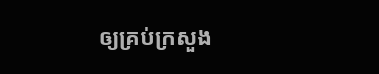ឲ្យគ្រប់ក្រសួង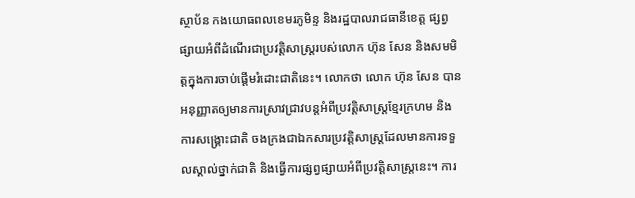ស្ថាប័ន កងយោធពលខេមរភូមិន្ទ និងរដ្ឋបាលរាជធានីខេត្ត ផ្សព្វផ្សាយអំពីដំណើរជាប្រវត្តិសាស្ត្ររបស់លោក ហ៊ុន សែន និងសមមិត្តក្នុងការចាប់ផ្ដើមរំដោះជាតិនេះ។ លោកថា លោក ហ៊ុន សែន បានអនុញ្ញាតឲ្យមានការស្រាវជ្រាវបន្តអំពីប្រវត្តិសាស្ត្រខ្មែរក្រហម និងការសង្គ្រោះជាតិ ចងក្រងជាឯកសារប្រវត្តិសាស្ត្រដែលមានការទទួលស្គាល់ថ្នាក់ជាតិ និងធ្វើការផ្សព្វផ្សាយអំពីប្រវត្តិសាស្ត្រនេះ។ ការ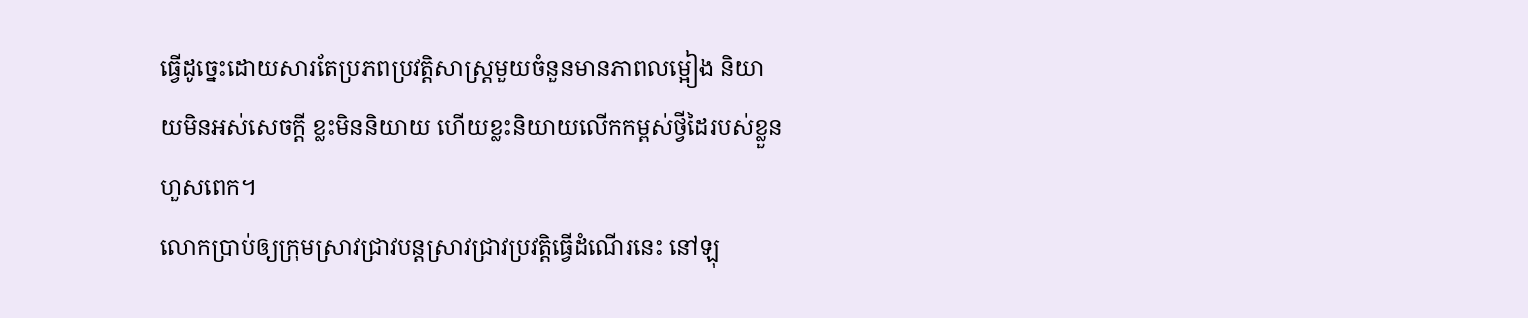ធ្វើដូច្នេះដោយសារតែប្រភពប្រវត្តិសាស្ត្រមួយចំនួនមានភាពលម្អៀង និយាយមិនអស់សេចក្ដី ខ្លះមិននិយាយ ហើយខ្លះនិយាយលើកកម្ពស់ថ្វីដៃរបស់ខ្លួនហួសពេក។
លោកប្រាប់ឲ្យក្រុមស្រាវជ្រាវបន្តស្រាវជ្រាវប្រវត្តិធ្វើដំណើរនេះ នៅឡុ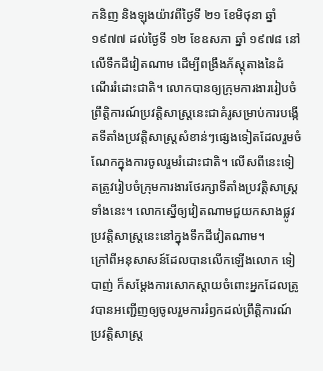កនិញ និងឡុងយ៉ាវពីថ្ងៃទី ២១ ខែមិថុនា ឆ្នាំ ១៩៧៧ ដល់ថ្ងៃទី ១២ ខែឧសភា ឆ្នាំ ១៩៧៨ នៅលើទឹកដីវៀតណាម ដើម្បីពង្រឹងភ័ស្តុតាងនៃដំណើររំដោះជាតិ។ លោកបានឲ្យក្រុមការងាររៀបចំព្រឹត្តិការណ៍ប្រវត្តិសាស្ត្រនេះជាគំរូសម្រាប់ការបង្កើតទីតាំងប្រវត្តិសាស្ត្រសំខាន់ៗផ្សេងទៀតដែលរួមចំណែកក្នុងការចូលរួមរំដោះជាតិ។ លើសពីនេះទៀតត្រូវរៀបចំក្រុមការងារថែរក្សាទីតាំងប្រវត្តិសាស្ត្រទាំងនេះ។ លោកស្នើឲ្យវៀតណាមជួយកសាងផ្លូវប្រវត្តិសាស្ត្រនេះនៅក្នុងទឹកដីវៀតណាម។
ក្រៅពីអនុសាសន៍ដែលបានលើកឡើងលោក ទៀ បាញ់ ក៏សម្ដែងការសោកស្ដាយចំពោះអ្នកដែលត្រូវបានអញ្ជើញឲ្យចូលរួមការរំឭកដល់ព្រឹត្តិការណ៍ប្រវត្តិសាស្ត្រ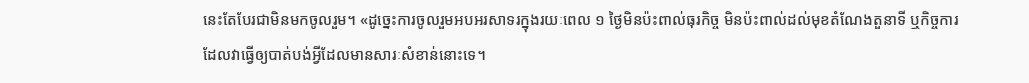នេះតែបែរជាមិនមកចូលរួម។ «ដូច្នេះការចូលរួមអបអរសាទរក្នុងរយៈពេល ១ ថ្ងៃមិនប៉ះពាល់ធុរកិច្ច មិនប៉ះពាល់ដល់មុខតំណែងតួនាទី ឬកិច្ចការដែលវាធ្វើឲ្យបាត់បង់អ្វីដែលមានសារៈសំខាន់នោះទេ។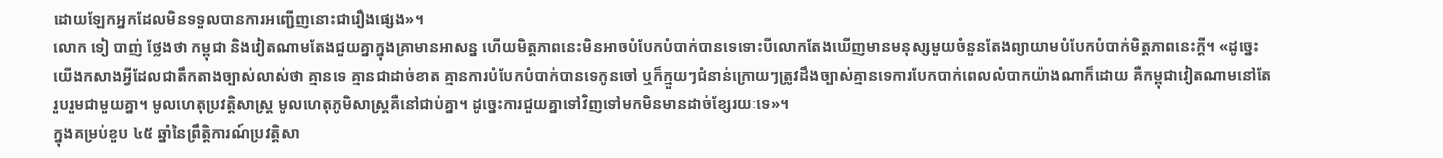ដោយឡែកអ្នកដែលមិនទទួលបានការអញ្ជើញនោះជារឿងផ្សេង»។
លោក ទៀ បាញ់ ថ្លែងថា កម្ពុជា និងវៀតណាមតែងជួយគ្នាក្នុងគ្រាមានអាសន្ន ហើយមិត្តភាពនេះមិនអាចបំបែកបំបាក់បានទេទោះបីលោកតែងឃើញមានមនុស្សមួយចំនួនតែងព្យាយាមបំបែកបំបាក់មិត្តភាពនេះក្តី។ «ដូច្នេះយើងកសាងអ្វីដែលជាតឹកតាងច្បាស់លាស់ថា គ្មានទេ គ្មានជាដាច់ខាត គ្មានការបំបែកបំបាក់បានទេកូនចៅ ឬក៏ក្មួយៗជំនាន់ក្រោយៗត្រូវដឹងច្បាស់គ្មានទេការបែកបាក់ពេលលំបាកយ៉ាងណាក៏ដោយ គឺកម្ពុជាវៀតណាមនៅតែរួបរួមជាមួយគ្នា។ មូលហេតុប្រវត្តិសាស្ត្រ មូលហេតុភូមិសាស្ត្រគឺនៅជាប់គ្នា។ ដូច្នេះការជួយគ្នាទៅវិញទៅមកមិនមានដាច់ខ្សែរយៈទេ»។
ក្នុងគម្រប់ខួប ៤៥ ឆ្នាំនៃព្រឹត្តិការណ៍ប្រវត្តិសា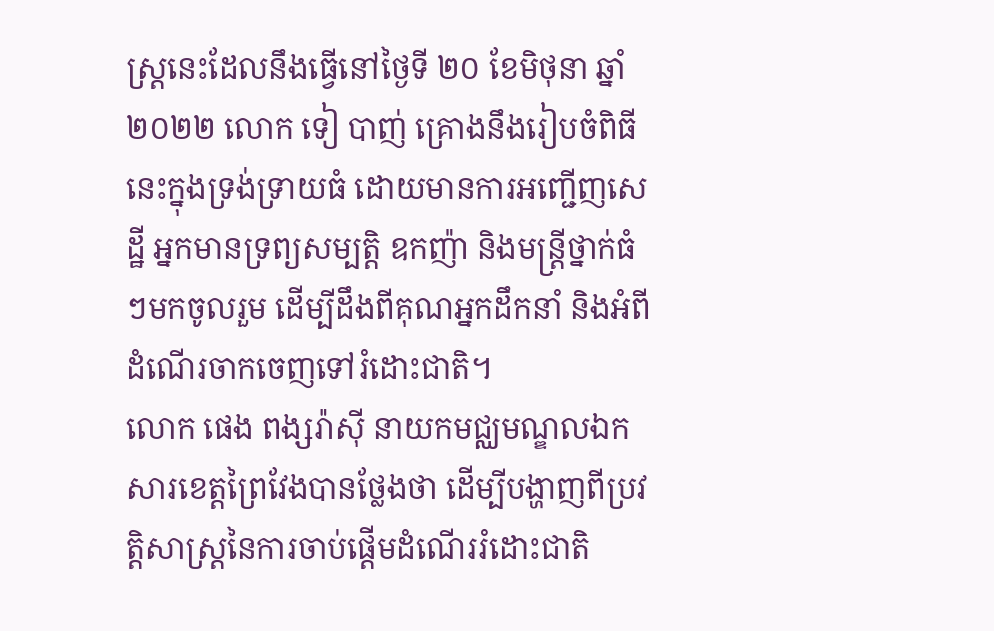ស្ត្រនេះដែលនឹងធ្វើនៅថ្ងៃទី ២០ ខែមិថុនា ឆ្នាំ ២០២២ លោក ទៀ បាញ់ គ្រោងនឹងរៀបចំពិធីនេះក្នុងទ្រង់ទ្រាយធំ ដោយមានការអញ្ជើញសេដ្ឋី អ្នកមានទ្រព្យសម្បត្តិ ឧកញ៉ា និងមន្ត្រីថ្នាក់ធំៗមកចូលរួម ដើម្បីដឹងពីគុណអ្នកដឹកនាំ និងអំពីដំណើរចាកចេញទៅរំដោះជាតិ។
លោក ផេង ពង្សរ៉ាស៊ី នាយកមជ្ឈមណ្ឌលឯកសារខេត្តព្រៃវែងបានថ្លែងថា ដើម្បីបង្ហាញពីប្រវត្តិសាស្ត្រនៃការចាប់ផ្ដើមដំណើររំដោះជាតិ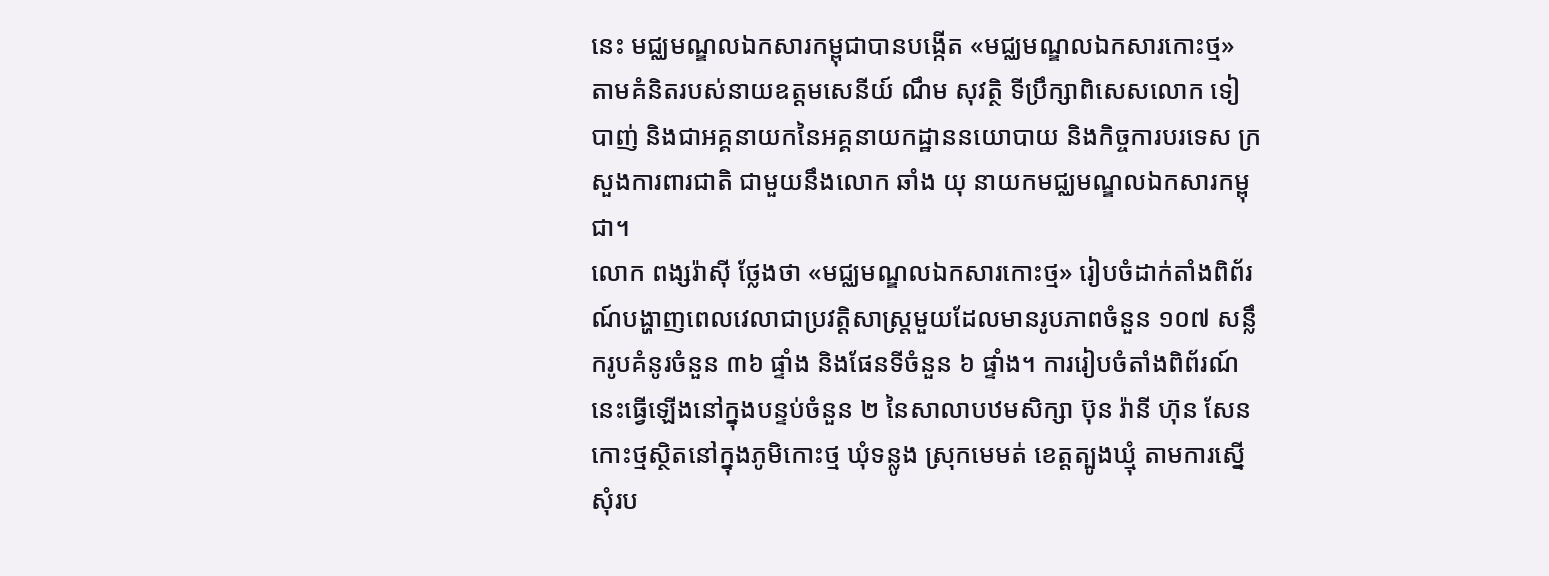នេះ មជ្ឈមណ្ឌលឯកសារកម្ពុជាបានបង្កើត «មជ្ឈមណ្ឌលឯកសារកោះថ្ម» តាមគំនិតរបស់នាយឧត្តមសេនីយ៍ ណឹម សុវត្ថិ ទីប្រឹក្សាពិសេសលោក ទៀ បាញ់ និងជាអគ្គនាយកនៃអគ្គនាយកដ្ឋាននយោបាយ និងកិច្ចការបរទេស ក្រសួងការពារជាតិ ជាមួយនឹងលោក ឆាំង យុ នាយកមជ្ឈមណ្ឌលឯកសារកម្ពុជា។
លោក ពង្សរ៉ាស៊ី ថ្លែងថា «មជ្ឈមណ្ឌលឯកសារកោះថ្ម» រៀបចំដាក់តាំងពិព័រណ៍បង្ហាញពេលវេលាជាប្រវត្តិសាស្ត្រមួយដែលមានរូបភាពចំនួន ១០៧ សន្លឹករូបគំនូរចំនួន ៣៦ ផ្ទាំង និងផែនទីចំនួន ៦ ផ្ទាំង។ ការរៀបចំតាំងពិព័រណ៍នេះធ្វើឡើងនៅក្នុងបន្ទប់ចំនួន ២ នៃសាលាបឋមសិក្សា ប៊ុន រ៉ានី ហ៊ុន សែន កោះថ្មស្ថិតនៅក្នុងភូមិកោះថ្ម ឃុំទន្លូង ស្រុកមេមត់ ខេត្តត្បូងឃ្មុំ តាមការស្នើសុំរប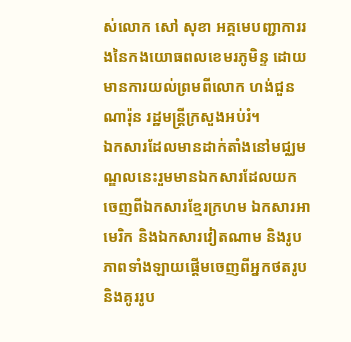ស់លោក សៅ សុខា អគ្គមេបញ្ជាការរងនៃកងយោធពលខេមរភូមិន្ទ ដោយមានការយល់ព្រមពីលោក ហង់ជួន ណារ៉ុន រដ្ឋមន្ត្រីក្រសួងអប់រំ។
ឯកសារដែលមានដាក់តាំងនៅមជ្ឈមណ្ឌលនេះរួមមានឯកសារដែលយកចេញពីឯកសារខ្មែរក្រហម ឯកសារអាមេរិក និងឯកសារវៀតណាម និងរូបភាពទាំងឡាយផ្តើមចេញពីអ្នកថតរូប និងគូររូប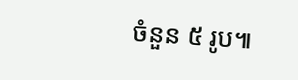ចំនួន ៥ រូប៕